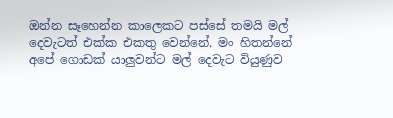ඔන්න සෑහෙන්න කාලෙකට පස්සේ තමයි මල් දෙවැටත් එක්ක එකතු වෙන්නේ. මං හිතන්නේ අපේ ගොඩක් යාලුවන්ට මල් දෙවැට වියුණුව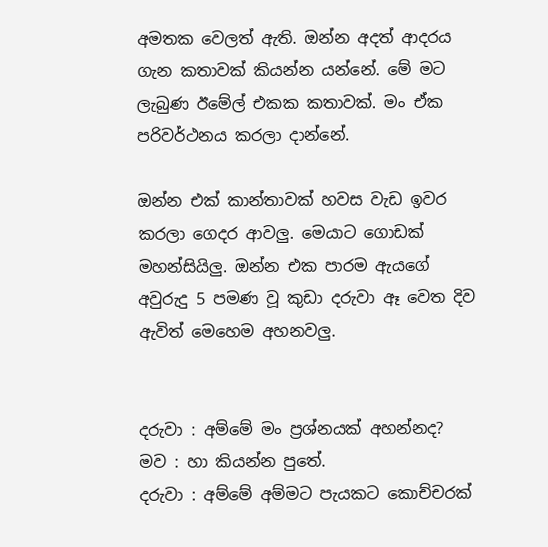අමතක වෙලත් ඇති. ඔන්න අදත් ආදරය ගැන කතාවක් කියන්න යන්නේ. මේ මට ලැබුණ ඊමේල් එකක කතාවක්. මං ඒක පරිවර්ථනය කරලා දාන්නේ.

ඔන්න එක් කාන්තාවක් හවස වැඩ ඉවර කරලා ගෙදර ආවලු. මෙයාට ගොඩක් මහන්සියිලු. ඔන්න එක පාරම ඇයගේ අවුරුදු 5 පමණ වූ කුඩා දරුවා ඈ වෙත දිව ඇවිත් මෙහෙම අහනවලු.


දරුවා : අම්මේ මං ප්‍රශ්නයක් අහන්නද?
මව : හා කියන්න පුතේ.
දරුවා : අම්මේ අම්මට පැයකට කොච්චරක්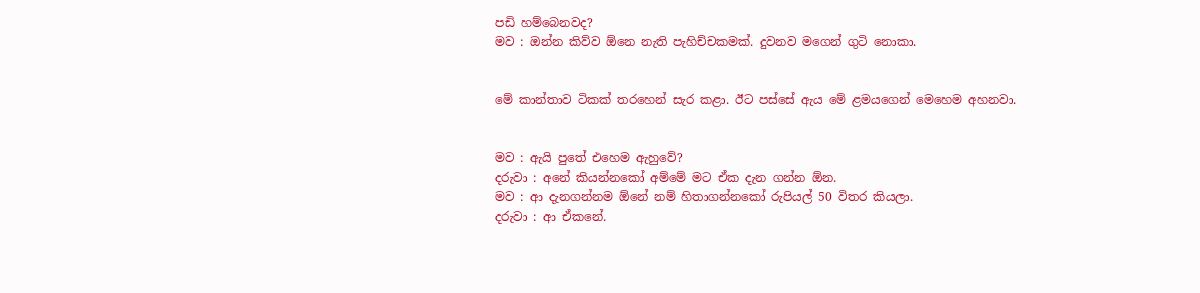පඩි හම්බෙනවද?
මව : ඔන්න කිව්ව ඕනෙ නැති පැහිච්චකමක්. දුවනව මගෙන් ගුටි නොකා.


මේ කාන්තාව ටිකක් තරහෙන් සැර කළා. ඊට පස්සේ ඇය මේ ළමයගෙන් මෙහෙම අහනවා.


මව : ඇයි පුතේ එහෙම ඇහුවේ?
දරුවා : අනේ කියන්නකෝ අම්මේ මට ඒක දැන ගන්න ඕන.
මව : ආ දැනගන්නම ඕනේ නම් හිතාගන්නකෝ රුපියල් 50 විතර කියලා.
දරුවා : ආ ඒකනේ.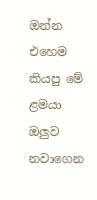ඔන්න එහෙම කියපු මේ ළමයා ඔලුව නවාගෙන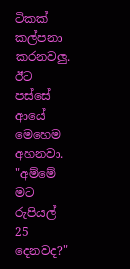ටිකක් කල්පනා කරනවලු. ඊට පස්සේ ආයේ මෙහෙම අහනවා. "අම්මේ මට රුපියල් 25 දෙනවද?"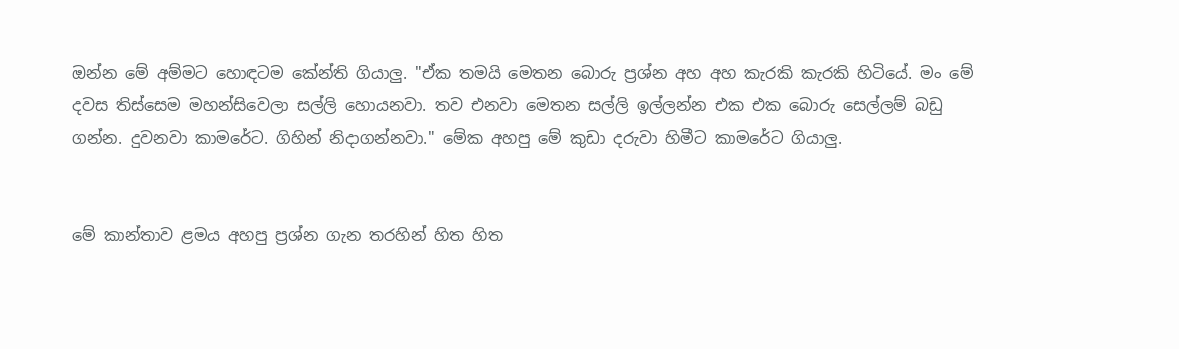ඔන්න මේ අම්මට හොඳටම කේන්ති ගියාලු. "ඒක තමයි මෙතන බොරු ප්‍රශ්න අහ අහ කැරකි කැරකි හිටියේ. මං මේ දවස තිස්සෙම මහන්සිවෙලා සල්ලි හොයනවා. තව එනවා මෙතන සල්ලි ඉල්ලන්න එක එක බොරු සෙල්ලම් බඩු ගන්න. දුවනවා කාමරේට. ගිහින් නිදාගන්නවා." මේක අහපු මේ කුඩා දරුවා හිමීට කාමරේට ගියාලු.


මේ කාන්තාව ළමය අහපු ප්‍රශ්න ගැන තරහින් හිත හිත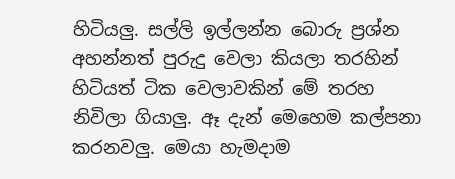හිටියලු. සල්ලි ඉල්ලන්න බොරු ප්‍රශ්න අහන්නත් පුරුදු වෙලා කියලා තරහින් හිටියත් ටික වෙලාවකින් මේ තරහ නිවිලා ගියාලු. ඈ දැන් මෙහෙම කල්පනා කරනවලු. මෙයා හැමදාම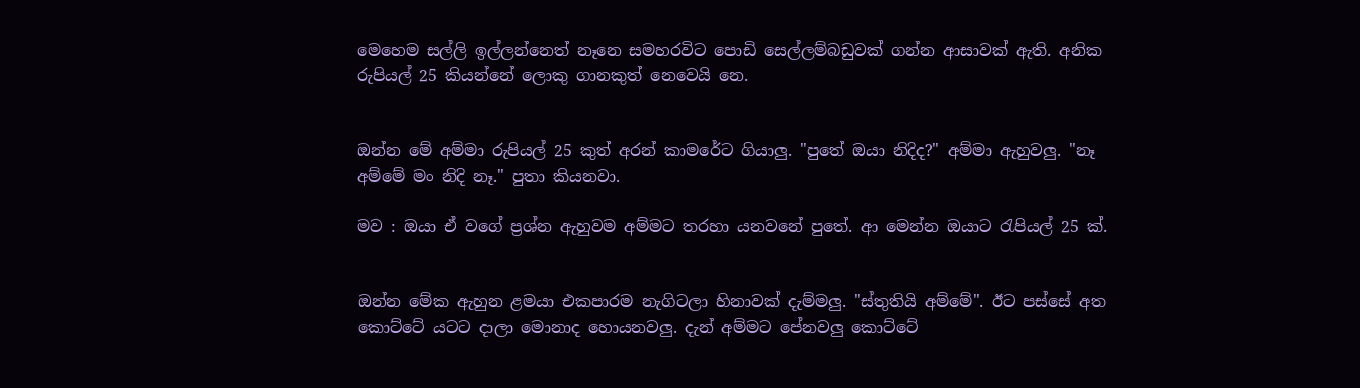මෙහෙම සල්ලි ඉල්ලන්නෙත් නෑනෙ සමහරවිට පොඩි සෙල්ලම්බඩුවක් ගන්න ආසාවක් ඇති. අනික රුපියල් 25 කියන්නේ ලොකු ගානකුත් නෙවෙයි නෙ.


ඔන්න මේ අම්මා රුපියල් 25 කුත් අරන් කාමරේට ගියාලු. "පුතේ ඔයා නිදිද?" අම්මා ඇහුවලු. "නෑ අම්මේ මං නිදි නෑ." පුතා කියනවා.

මව : ඔයා ඒ වගේ ප්‍රශ්න ඇහුවම අම්මට තරහා යනවනේ පුතේ. ආ මෙන්න ඔයාට රැපියල් 25 ක්.


ඔන්න මේක ඇහුන ළමයා එකපාරම නැගිටලා හිනාවක් දැම්මලු. "ස්තුතියි අම්මේ". ඊට පස්සේ අත කොට්ටේ යටට දාලා මොනාද හොයනවලු. දැන් අම්මට පේනවලු කොට්ටේ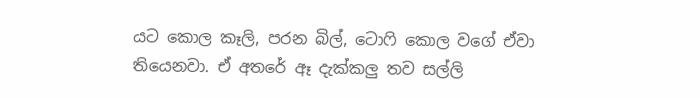යට කොල කෑලි, පරන බිල්, ටොෆි කොල වගේ ඒවා තියෙනවා. ඒ අතරේ ඈ දැක්කලු තව සල්ලි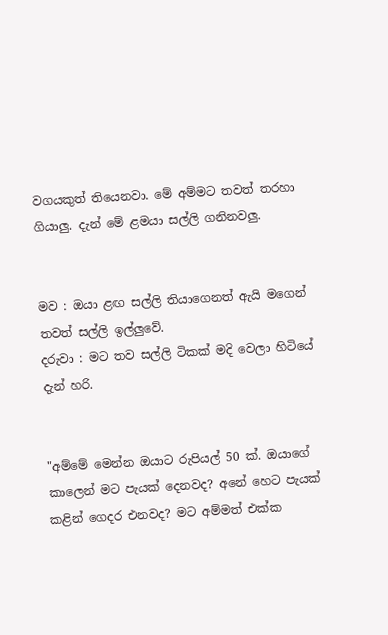වගයකුත් තියෙනවා. මේ අම්මට තවත් තරහා ගියාලු. දැන් මේ ළමයා සල්ලි ගනිනවලු.


මව : ඔයා ළඟ සල්ලි තියාගෙනත් ඇයි මගෙන් තවත් සල්ලි ඉල්ලුවේ.
දරුවා : මට තව සල්ලි ටිකක් මදි වෙලා හිටියේ දැන් හරි.


"අම්මේ මෙන්න ඔයාට රුපියල් 50 ක්. ඔයාගේ කාලෙන් මට පැයක් දෙනවද? අනේ හෙට පැයක් කළින් ගෙදර එනවද? මට අම්මත් එක්ක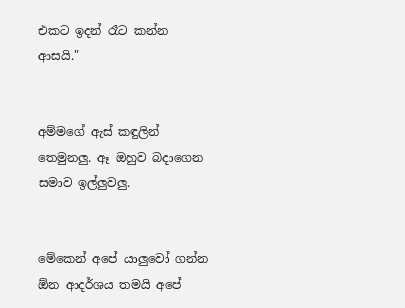එකට ඉදන් රෑට කන්න ආසයි."


අම්මගේ ඇස් කඳුලින් තෙමුනලු. ඈ ඔහුව බදාගෙන සමාව ඉල්ලුවලු.


මේකෙන් අපේ යාලුවෝ ගන්න ඕන ආදර්ශය තමයි අපේ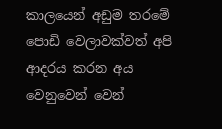කාලයෙන් අඩුම තරමේ පොඩි වෙලාවක්වත් අපි ආදරය කරන අය වෙනුවෙන් වෙන්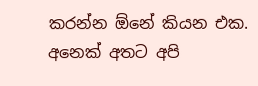කරන්න ඕනේ කියන එක. අනෙක් අතට අපි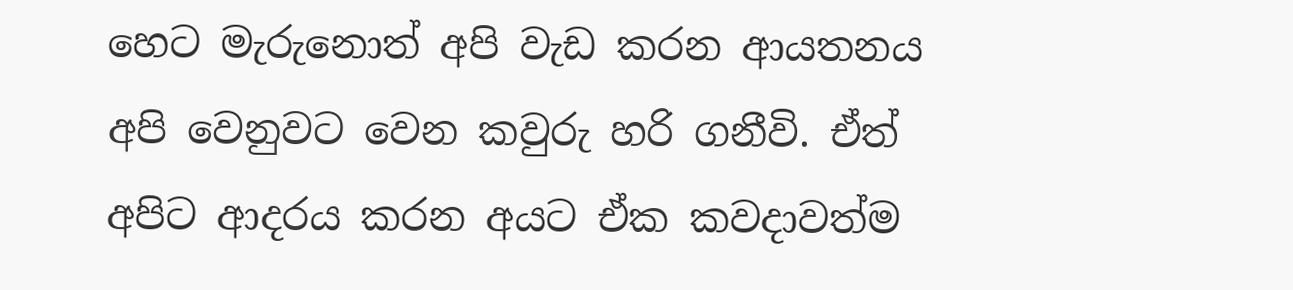හෙට මැරුනොත් අපි වැඩ කරන ආයතනය අපි වෙනුවට වෙන කවුරු හරි ගනීවි. ඒත් අපිට ආදරය කරන අයට ඒක කවදාවත්ම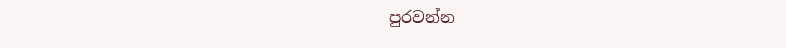පුරවන්න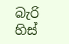බැරි හිස්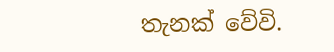තැනක් වේවි.